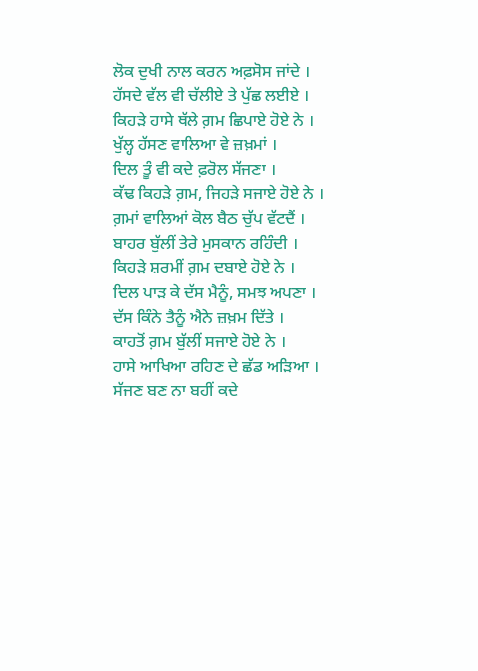ਲੋਕ ਦੁਖੀ ਨਾਲ ਕਰਨ ਅਫ਼ਸੋਸ ਜਾਂਦੇ ।
ਹੱਸਦੇ ਵੱਲ ਵੀ ਚੱਲੀਏ ਤੇ ਪੁੱਛ ਲਈਏ ।
ਕਿਹੜੇ ਹਾਸੇ ਥੱਲੇ ਗ਼ਮ ਛਿਪਾਏ ਹੋਏ ਨੇ ।
ਖੁੱਲ੍ਹ ਹੱਸਣ ਵਾਲਿਆ ਵੇ ਜ਼ਖ਼ਮਾਂ ।
ਦਿਲ ਤੂੰ ਵੀ ਕਦੇ ਫ਼ਰੋਲ ਸੱਜਣਾ ।
ਕੱਢ ਕਿਹੜੇ ਗ਼ਮ, ਜਿਹੜੇ ਸਜਾਏ ਹੋਏ ਨੇ ।
ਗ਼ਮਾਂ ਵਾਲਿਆਂ ਕੋਲ ਬੈਠ ਚੁੱਪ ਵੱਟਦੈਂ ।
ਬਾਹਰ ਬੁੱਲੀਂ ਤੇਰੇ ਮੁਸਕਾਨ ਰਹਿੰਦੀ ।
ਕਿਹੜੇ ਸ਼ਰਮੀਂ ਗ਼ਮ ਦਬਾਏ ਹੋਏ ਨੇ ।
ਦਿਲ ਪਾੜ ਕੇ ਦੱਸ ਮੈਨੂੰ, ਸਮਝ ਅਪਣਾ ।
ਦੱਸ ਕਿੰਨੇ ਤੈਨੂੰ ਐਨੇ ਜ਼ਖ਼ਮ ਦਿੱਤੇ ।
ਕਾਹਤੋਂ ਗ਼ਮ ਬੁੱਲੀਂ ਸਜਾਏ ਹੋਏ ਨੇ ।
ਹਾਸੇ ਆਖਿਆ ਰਹਿਣ ਦੇ ਛੱਡ ਅੜਿਆ ।
ਸੱਜਣ ਬਣ ਨਾ ਬਹੀਂ ਕਦੇ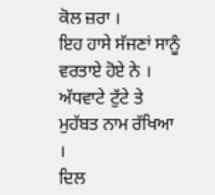ਕੋਲ ਜ਼ਰਾ ।
ਇਹ ਹਾਸੇ ਸੱਜਣਾਂ ਸਾਨੂੰ ਵਰਤਾਏ ਹੋਏ ਨੇ ।
ਅੱਧਵਾਟੇ ਟੁੱਟੇ ਤੇ ਮੁਹੱਬਤ ਨਾਮ ਰੱਖਿਆ ।
ਦਿਲ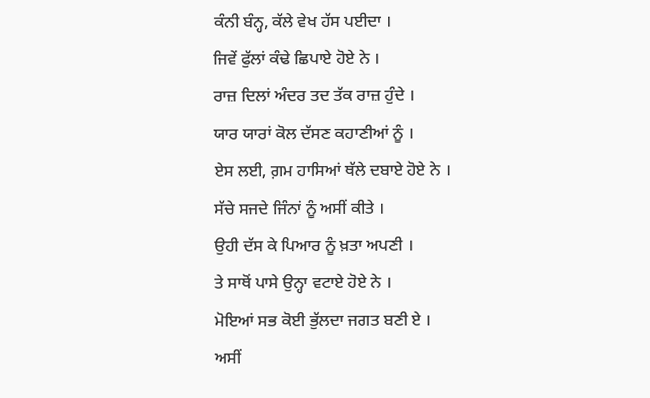ਕੰਨੀ ਬੰਨ੍ਹ, ਕੱਲੇ ਵੇਖ ਹੱਸ ਪਈਦਾ ।
ਜਿਵੇਂ ਫੁੱਲਾਂ ਕੰਢੇ ਛਿਪਾਏ ਹੋਏ ਨੇ ।
ਰਾਜ਼ ਦਿਲਾਂ ਅੰਦਰ ਤਦ ਤੱਕ ਰਾਜ਼ ਹੁੰਦੇ ।
ਯਾਰ ਯਾਰਾਂ ਕੋਲ ਦੱਸਣ ਕਹਾਣੀਆਂ ਨੂੰ ।
ਏਸ ਲਈ, ਗ਼ਮ ਹਾਸਿਆਂ ਥੱਲੇ ਦਬਾਏ ਹੋਏ ਨੇ ।
ਸੱਚੇ ਸਜਦੇ ਜਿੰਨਾਂ ਨੂੰ ਅਸੀਂ ਕੀਤੇ ।
ਉਹੀ ਦੱਸ ਕੇ ਪਿਆਰ ਨੂੰ ਖ਼ਤਾ ਅਪਣੀ ।
ਤੇ ਸਾਥੋਂ ਪਾਸੇ ਉਨ੍ਹਾ ਵਟਾਏ ਹੋਏ ਨੇ ।
ਮੋਇਆਂ ਸਭ ਕੋਈ ਭੁੱਲਦਾ ਜਗਤ ਬਣੀ ਏ ।
ਅਸੀਂ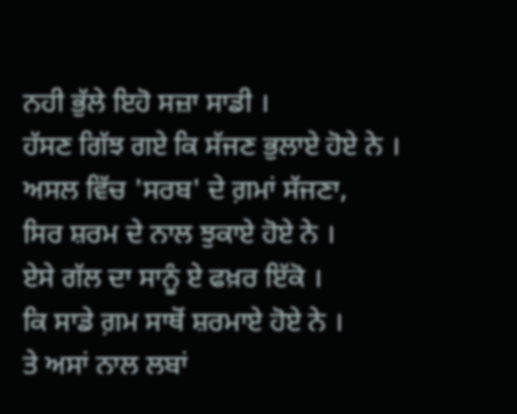ਨਹੀ ਭੁੱਲੇ ਇਹੋ ਸਜ਼ਾ ਸਾਡੀ ।
ਹੱਸਣ ਗਿੱਝ ਗਏ ਕਿ ਸੱਜਣ ਭੁਲਾਏ ਹੋਏ ਨੇ ।
ਅਸਲ ਵਿੱਚ 'ਸਰਬ' ਦੇ ਗ਼ਮਾਂ ਸੱਜਣਾ,
ਸਿਰ ਸ਼ਰਮ ਦੇ ਨਾਲ ਝੁਕਾਏ ਹੋਏ ਨੇ ।
ਏਸੇ ਗੱਲ ਦਾ ਸਾਨੂੰ ਏ ਫਖ਼ਰ ਇੱਕੋ ।
ਕਿ ਸਾਡੇ ਗ਼ਮ ਸਾਥੋਂ ਸ਼ਰਮਾਏ ਹੋਏ ਨੇ ।
ਤੇ ਅਸਾਂ ਨਾਲ ਲਬਾਂ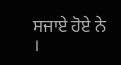ਸਜਾਏ ਹੋਏ ਨੇ ।